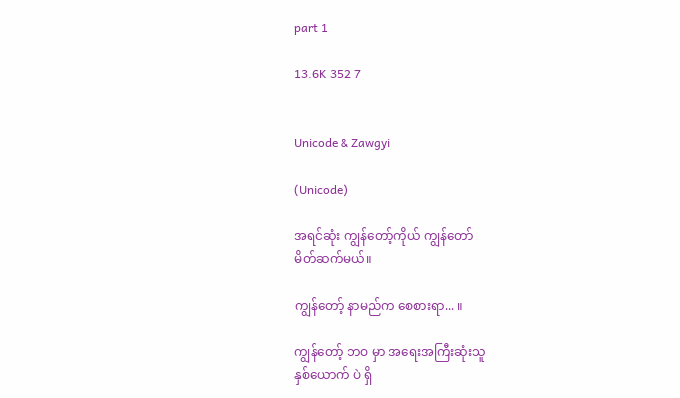part 1

13.6K 352 7


Unicode & Zawgyi

(Unicode)

အရင်ဆုံး ကျွန်တော့်ကိုယ် ကျွန်တော်
မိတ်ဆက်မယ်။

ကျွန်တော့် နာမည်က စေစားရာ... ။

ကျွန်တော့် ဘဝ မှာ အရေးအကြီးဆုံးသူ
နှစ်ယောက် ပဲ ရှိ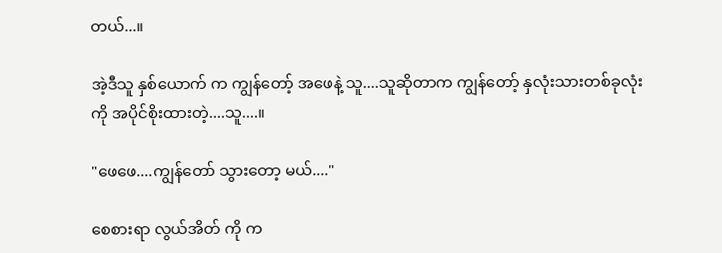တယ်...။

အဲ့ဒီသူ နှစ်ယောက် က ကျွန်တော့် အဖေနဲ့ သူ....သူဆိုတာက ကျွန်တော့် နှလုံးသားတစ်ခုလုံးကို အပိုင်စိုးထားတဲ့....သူ....။

"ဖေဖေ....ကျွန်တော် သွားတော့ မယ်...."

စေစားရာ လွယ်အိတ် ကို က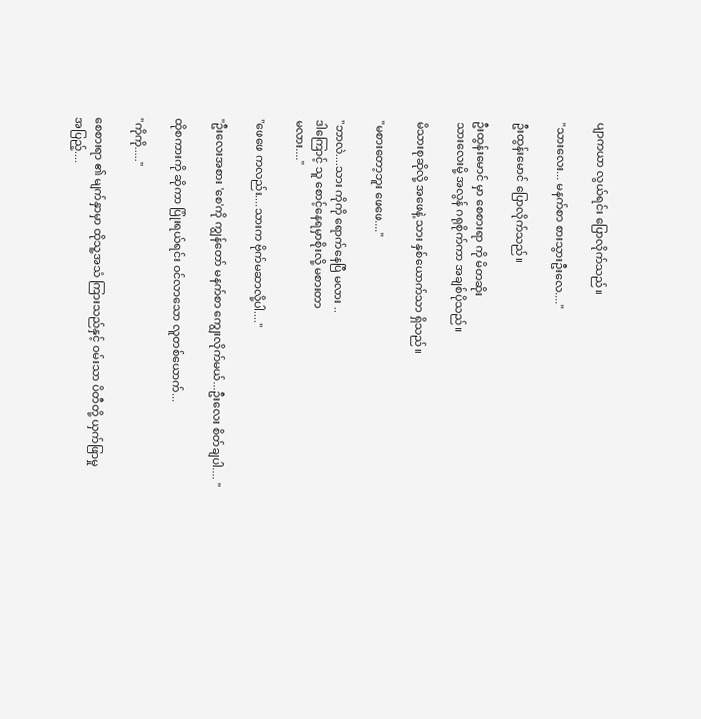ပျာကယာ လွယ်ရင်း ပြောလိုက်သည်။

"သားလေး... မနက်စာ စားသွားဦးလေ...."

ဦးထွန်းမောင် ပြောလိုက်သည်။

ဦးထွန်းမောင် မှာ စေစားရာ ကို မိတဆိုး
သားလေးမို့ အလွန် ဂရုစိုက်ကာ အချစ်ပိုသည်။

မိသားစုဆိုလို့ အဖေနဲ့ သား နှစ်ယောက်သာ ရှိသည်။

"မစားတော့ဘူး ဖေဖေ...."

"ဘာလဲ....သား ကိုကို ရောက်နေပြီ မလား ..
ဒါကြောင့် သူ စောင့်နေရမှာစိုးလို့ မစားတာ
မလား...."

"ဖေဖေ ကလည်း....သားက ဗိုက်မဆာလို့ပါ...."

"ဦးလေးအစား 'စေ'ကို ကျွန်တော် မနက်စာ ကျွေးလိုက်မယ်...ဦးလေး စိတ်ချပါ.... "

ထိုစကားကို ဆိုကာ ပြုံးရယ်ရင်း ဝင်လာသော လူတစ်ယောက်...

"ကိုကို....."

စေစားရာ ၏ မျက်နှာမှာ ထိုသူ့အသံ ကြားသည်နှင့် ဝမ်းသာ ပိတီတို့ ယှက်ဖြာမှု
အပြည့်....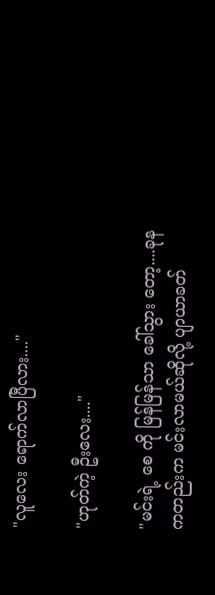"လူလေး ရောက်လာပြီလား...."

"ဟုတ်ကဲ့ ဦးလေး...."

"မင်းရဲ့ စေ ကို မြန်မြန်သာ ခေါ်သွား တော့....ခုနကတည်းက မင်းလာမယ်ဆိုလို့ ပျာယာခတ်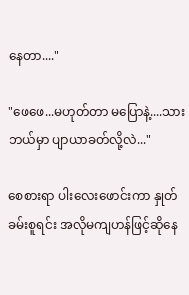နေတာ...."

"ဖေဖေ...မဟုတ်တာ မပြောနဲ့....သား ဘယ်မှာ ပျာယာခတ်လို့လဲ..."

စေစားရာ ပါးလေးဖောင်းကာ နှုတ်ခမ်းစူရင်း အလိုမကျဟန်ဖြင့်ဆိုနေ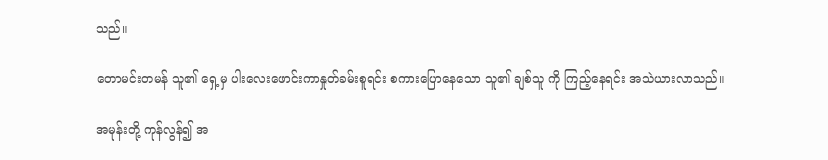သည်။

တောမင်းတမန် သူ၏ ရှေ့မှ ပါးလေးဖောင်းကာနှုတ်ခမ်းစူရင်း စကားပြောနေသော သူ၏ ချစ်သူ ကို ကြည့်နေရင်း အသဲယားလာသည်။

အမုန်းတို့ ကုန်လွန်၍ အ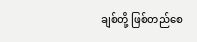ချစ်တို့ ဖြစ်တည်စေ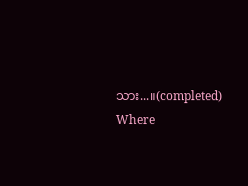သား...။(completed) Where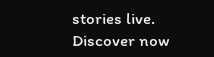stories live. Discover now